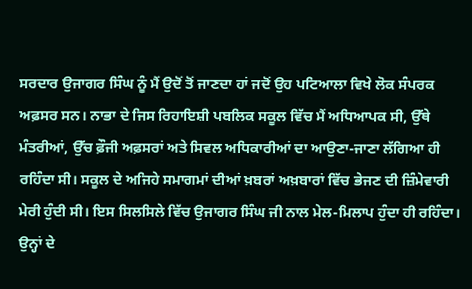ਸਰਦਾਰ ਉਜਾਗਰ ਸਿੰਘ ਨੂੰ ਮੈਂ ਉਦੋਂ ਤੋਂ ਜਾਣਦਾ ਹਾਂ ਜਦੋਂ ਉਹ ਪਟਿਆਲਾ ਵਿਖੇ ਲੋਕ ਸੰਪਰਕ ਅਫ਼ਸਰ ਸਨ। ਨਾਭਾ ਦੇ ਜਿਸ ਰਿਹਾਇਸ਼ੀ ਪਬਲਿਕ ਸਕੂਲ ਵਿੱਚ ਮੈਂ ਅਧਿਆਪਕ ਸੀ, ਉੱਥੇ ਮੰਤਰੀਆਂ, ਉੱਚ ਫ਼ੌਜੀ ਅਫ਼ਸਰਾਂ ਅਤੇ ਸਿਵਲ ਅਧਿਕਾਰੀਆਂ ਦਾ ਆਉਣਾ-ਜਾਣਾ ਲੱਗਿਆ ਹੀ ਰਹਿੰਦਾ ਸੀ। ਸਕੂਲ ਦੇ ਅਜਿਹੇ ਸਮਾਗਮਾਂ ਦੀਆਂ ਖ਼ਬਰਾਂ ਅਖ਼ਬਾਰਾਂ ਵਿੱਚ ਭੇਜਣ ਦੀ ਜ਼ਿੰਮੇਵਾਰੀ ਮੇਰੀ ਹੁੰਦੀ ਸੀ। ਇਸ ਸਿਲਸਿਲੇ ਵਿੱਚ ਉਜਾਗਰ ਸਿੰਘ ਜੀ ਨਾਲ ਮੇਲ-ਮਿਲਾਪ ਹੁੰਦਾ ਹੀ ਰਹਿੰਦਾ। ਉਨ੍ਹਾਂ ਦੇ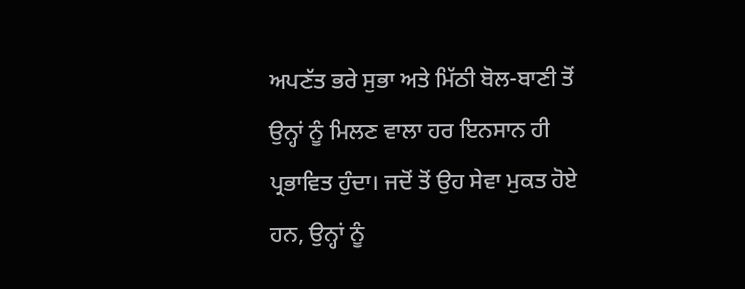ਅਪਣੱਤ ਭਰੇ ਸੁਭਾ ਅਤੇ ਮਿੱਠੀ ਬੋਲ-ਬਾਣੀ ਤੋਂ ਉਨ੍ਹਾਂ ਨੂੰ ਮਿਲਣ ਵਾਲਾ ਹਰ ਇਨਸਾਨ ਹੀ ਪ੍ਰਭਾਵਿਤ ਹੁੰਦਾ। ਜਦੋਂ ਤੋਂ ਉਹ ਸੇਵਾ ਮੁਕਤ ਹੋਏ ਹਨ, ਉਨ੍ਹਾਂ ਨੂੰ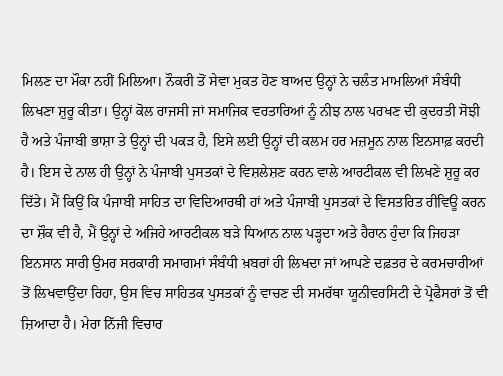ਮਿਲਣ ਦਾ ਮੌਕਾ ਨਹੀਂ ਮਿਲਿਆ। ਨੌਕਰੀ ਤੋਂ ਸੇਵਾ ਮੁਕਤ ਹੋਣ ਬਾਅਦ ਉਨ੍ਹਾਂ ਨੇ ਚਲੰਤ ਮਾਮਲਿਆਂ ਸੰਬੰਧੀ ਲਿਖਣਾ ਸ਼ੁਰੂ ਕੀਤਾ। ਉਨ੍ਹਾਂ ਕੋਲ ਰਾਜਸੀ ਜਾਂ ਸਮਾਜਿਕ ਵਰਤਾਰਿਆਂ ਨੂੰ ਨੀਝ ਨਾਲ ਪਰਖਣ ਦੀ ਕੁਦਰਤੀ ਸੋਝੀ ਹੈ ਅਤੇ ਪੰਜਾਬੀ ਭਾਸ਼ਾ ਤੇ ਉਨ੍ਹਾਂ ਦੀ ਪਕੜ ਹੈ, ਇਸੇ ਲਈ ਉਨ੍ਹਾਂ ਦੀ ਕਲਮ ਹਰ ਮਜ਼ਮੂਨ ਨਾਲ ਇਨਸਾਫ਼ ਕਰਦੀ ਹੈ। ਇਸ ਦੇ ਨਾਲ ਹੀ ਉਨ੍ਹਾਂ ਨੇ ਪੰਜਾਬੀ ਪੁਸਤਕਾਂ ਦੇ ਵਿਸ਼ਲੇਸ਼ਣ ਕਰਨ ਵਾਲੇ ਆਰਟੀਕਲ ਵੀ ਲਿਖਣੇ ਸ਼ੁਰੂ ਕਰ ਦਿੱਤੇ। ਮੈਂ ਕਿਉਂ ਕਿ ਪੰਜਾਬੀ ਸਾਹਿਤ ਦਾ ਵਿਦਿਆਰਥੀ ਹਾਂ ਅਤੇ ਪੰਜਾਬੀ ਪੁਸਤਕਾਂ ਦੇ ਵਿਸਤਰਿਤ ਰੀਵਿਊ ਕਰਨ ਦਾ ਸ਼ੌਕ ਵੀ ਹੈ, ਮੈਂ ਉਨ੍ਹਾਂ ਦੇ ਅਜਿਹੇ ਆਰਟੀਕਲ ਬੜੇ ਧਿਆਨ ਨਾਲ ਪੜ੍ਹਦਾ ਅਤੇ ਹੈਰਾਨ ਹੁੰਦਾ ਕਿ ਜਿਹੜਾ ਇਨਸਾਨ ਸਾਰੀ ਉਮਰ ਸਰਕਾਰੀ ਸਮਾਗਮਾਂ ਸੰਬੰਧੀ ਖ਼ਬਰਾਂ ਹੀ ਲਿਖਦਾ ਜਾਂ ਆਪਣੇ ਦਫ਼ਤਰ ਦੇ ਕਰਮਚਾਰੀਆਂ ਤੋਂ ਲਿਖਵਾਉਂਦਾ ਰਿਹਾ, ਉਸ ਵਿਚ ਸਾਹਿਤਕ ਪੁਸਤਕਾਂ ਨੂੰ ਵਾਚਣ ਦੀ ਸਮਰੱਥਾ ਯੂਨੀਵਰਸਿਟੀ ਦੇ ਪ੍ਰੋਫੈਸਰਾਂ ਤੋਂ ਵੀ ਜ਼ਿਆਦਾ ਹੈ। ਮੇਰਾ ਨਿੱਜੀ ਵਿਚਾਰ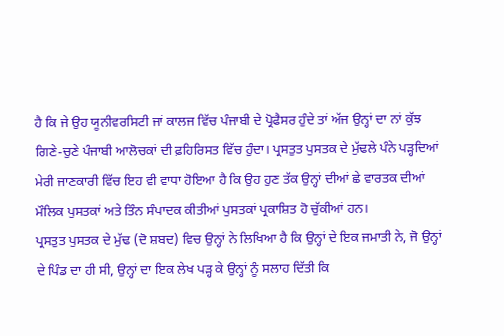ਹੈ ਕਿ ਜੇ ਉਹ ਯੂਨੀਵਰਸਿਟੀ ਜਾਂ ਕਾਲਜ ਵਿੱਚ ਪੰਜਾਬੀ ਦੇ ਪ੍ਰੋਫੈਸਰ ਹੁੰਦੇ ਤਾਂ ਅੱਜ ਉਨ੍ਹਾਂ ਦਾ ਨਾਂ ਕੁੱਝ ਗਿਣੇ-ਚੁਣੇ ਪੰਜਾਬੀ ਆਲੋਚਕਾਂ ਦੀ ਫ਼ਹਿਰਿਸਤ ਵਿੱਚ ਹੁੰਦਾ। ਪ੍ਰਸਤੁਤ ਪੁਸਤਕ ਦੇ ਮੁੱਢਲੇ ਪੰਨੇ ਪੜ੍ਹਦਿਆਂ ਮੇਰੀ ਜਾਣਕਾਰੀ ਵਿੱਚ ਇਹ ਵੀ ਵਾਧਾ ਹੋਇਆ ਹੈ ਕਿ ਉਹ ਹੁਣ ਤੱਕ ਉਨ੍ਹਾਂ ਦੀਆਂ ਛੇ ਵਾਰਤਕ ਦੀਆਂ ਮੌਲਿਕ ਪੁਸਤਕਾਂ ਅਤੇ ਤਿੰਨ ਸੰਪਾਦਕ ਕੀਤੀਆਂ ਪੁਸਤਕਾਂ ਪ੍ਰਕਾਸ਼ਿਤ ਹੋ ਚੁੱਕੀਆਂ ਹਨ।
ਪ੍ਰਸਤੁਤ ਪੁਸਤਕ ਦੇ ਮੁੱਢ (ਦੋ ਸ਼ਬਦ) ਵਿਚ ਉਨ੍ਹਾਂ ਨੇ ਲਿਖਿਆ ਹੈ ਕਿ ਉਨ੍ਹਾਂ ਦੇ ਇਕ ਜਮਾਤੀ ਨੇ, ਜੋ ਉਨ੍ਹਾਂ ਦੇ ਪਿੰਡ ਦਾ ਹੀ ਸੀ, ਉਨ੍ਹਾਂ ਦਾ ਇਕ ਲੇਖ ਪੜ੍ਹ ਕੇ ਉਨ੍ਹਾਂ ਨੂੰ ਸਲਾਹ ਦਿੱਤੀ ਕਿ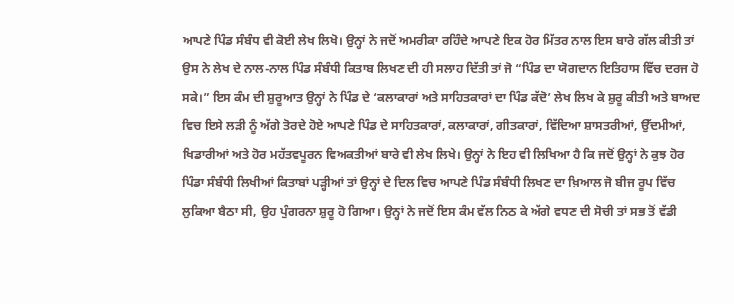ਆਪਣੇ ਪਿੰਡ ਸੰਬੰਧ ਵੀ ਕੋਈ ਲੇਖ ਲਿਖੋ। ਉਨ੍ਹਾਂ ਨੇ ਜਦੋਂ ਅਮਰੀਕਾ ਰਹਿੰਦੇ ਆਪਣੇ ਇਕ ਹੋਰ ਮਿੱਤਰ ਨਾਲ ਇਸ ਬਾਰੇ ਗੱਲ ਕੀਤੀ ਤਾਂ ਉਸ ਨੇ ਲੇਖ ਦੇ ਨਾਲ-ਨਾਲ ਪਿੰਡ ਸੰਬੰਧੀ ਕਿਤਾਬ ਲਿਖਣ ਦੀ ਹੀ ਸਲਾਹ ਦਿੱਤੀ ਤਾਂ ਜੋ “ਪਿੰਡ ਦਾ ਯੋਗਦਾਨ ਇਤਿਹਾਸ ਵਿੱਚ ਦਰਜ ਹੋ ਸਕੇ।” ਇਸ ਕੰਮ ਦੀ ਸ਼ੁਰੂਆਤ ਉਨ੍ਹਾਂ ਨੇ ਪਿੰਡ ਦੇ ‘ਕਲਾਕਾਰਾਂ ਅਤੇ ਸਾਹਿਤਕਾਰਾਂ ਦਾ ਪਿੰਡ ਕੱਦੋ’ ਲੇਖ ਲਿਖ ਕੇ ਸ਼ੁਰੂ ਕੀਤੀ ਅਤੇ ਬਾਅਦ ਵਿਚ ਇਸੇ ਲੜੀ ਨੂੰ ਅੱਗੇ ਤੋਰਦੇ ਹੋਏ ਆਪਣੇ ਪਿੰਡ ਦੇ ਸਾਹਿਤਕਾਰਾਂ, ਕਲਾਕਾਰਾਂ, ਗੀਤਕਾਰਾਂ, ਵਿੱਦਿਆ ਸ਼ਾਸਤਰੀਆਂ, ਉੱਦਮੀਆਂ, ਖਿਡਾਰੀਆਂ ਅਤੇ ਹੋਰ ਮਹੱਤਵਪੂਰਨ ਵਿਅਕਤੀਆਂ ਬਾਰੇ ਵੀ ਲੇਖ ਲਿਖੇ। ਉਨ੍ਹਾਂ ਨੇ ਇਹ ਵੀ ਲਿਖਿਆ ਹੈ ਕਿ ਜਦੋਂ ਉਨ੍ਹਾਂ ਨੇ ਕੁਝ ਹੋਰ ਪਿੰਡਾ ਸੰਬੰਧੀ ਲਿਖੀਆਂ ਕਿਤਾਬਾਂ ਪੜ੍ਹੀਆਂ ਤਾਂ ਉਨ੍ਹਾਂ ਦੇ ਦਿਲ ਵਿਚ ਆਪਣੇ ਪਿੰਡ ਸੰਬੰਧੀ ਲਿਖਣ ਦਾ ਖ਼ਿਆਲ ਜੋ ਬੀਜ ਰੂਪ ਵਿੱਚ ਲੁਕਿਆ ਬੈਠਾ ਸੀ, ਉਹ ਪੁੰਗਰਨਾ ਸ਼ੁਰੂ ਹੋ ਗਿਆ। ਉਨ੍ਹਾਂ ਨੇ ਜਦੋਂ ਇਸ ਕੰਮ ਵੱਲ ਨਿਠ ਕੇ ਅੱਗੇ ਵਧਣ ਦੀ ਸੋਚੀ ਤਾਂ ਸਭ ਤੋਂ ਵੱਡੀ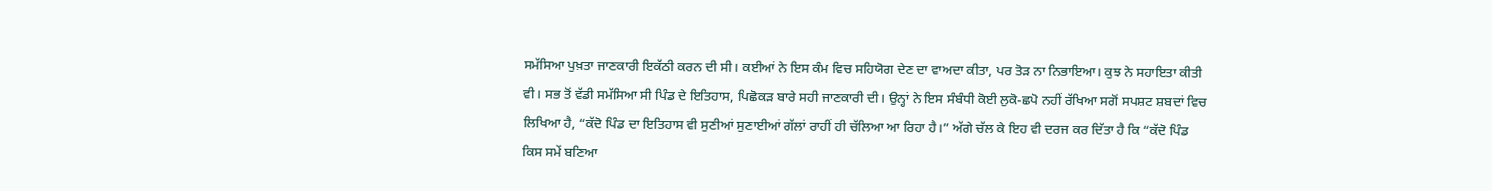ਸਮੱਸਿਆ ਪੁਖ਼ਤਾ ਜਾਣਕਾਰੀ ਇਕੱਠੀ ਕਰਨ ਦੀ ਸੀ। ਕਈਆਂ ਨੇ ਇਸ ਕੰਮ ਵਿਚ ਸਹਿਯੋਗ ਦੇਣ ਦਾ ਵਾਅਦਾ ਕੀਤਾ, ਪਰ ਤੋੜ ਨਾ ਨਿਭਾਇਆ। ਕੁਝ ਨੇ ਸਹਾਇਤਾ ਕੀਤੀ ਵੀ। ਸਭ ਤੋਂ ਵੱਡੀ ਸਮੱਸਿਆ ਸੀ ਪਿੰਡ ਦੇ ਇਤਿਹਾਸ, ਪਿਛੋਕੜ ਬਾਰੇ ਸਹੀ ਜਾਣਕਾਰੀ ਦੀ। ਉਨ੍ਹਾਂ ਨੇ ਇਸ ਸੰਬੰਧੀ ਕੋਈ ਲੁਕੋ-ਛਪੋ ਨਹੀਂ ਰੱਖਿਆ ਸਗੋਂ ਸਪਸ਼ਟ ਸ਼ਬਦਾਂ ਵਿਚ ਲਿਖਿਆ ਹੈ, “ਕੱਦੋ ਪਿੰਡ ਦਾ ਇਤਿਹਾਸ ਵੀ ਸੁਣੀਆਂ ਸੁਣਾਈਆਂ ਗੱਲਾਂ ਰਾਹੀਂ ਹੀ ਚੱਲਿਆ ਆ ਰਿਹਾ ਹੈ।” ਅੱਗੇ ਚੱਲ ਕੇ ਇਹ ਵੀ ਦਰਜ ਕਰ ਦਿੱਤਾ ਹੈ ਕਿ “ਕੱਦੋ ਪਿੰਡ ਕਿਸ ਸਮੇਂ ਬਣਿਆ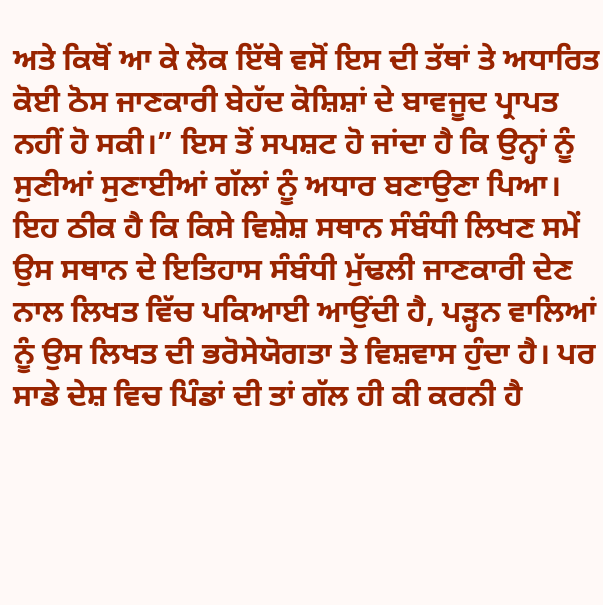ਅਤੇ ਕਿਥੋਂ ਆ ਕੇ ਲੋਕ ਇੱਥੇ ਵਸੋਂ ਇਸ ਦੀ ਤੱਥਾਂ ਤੇ ਅਧਾਰਿਤ ਕੋਈ ਠੋਸ ਜਾਣਕਾਰੀ ਬੇਹੱਦ ਕੋਸ਼ਿਸ਼ਾਂ ਦੇ ਬਾਵਜੂਦ ਪ੍ਰਾਪਤ ਨਹੀਂ ਹੋ ਸਕੀ।” ਇਸ ਤੋਂ ਸਪਸ਼ਟ ਹੋ ਜਾਂਦਾ ਹੈ ਕਿ ਉਨ੍ਹਾਂ ਨੂੰ ਸੁਣੀਆਂ ਸੁਣਾਈਆਂ ਗੱਲਾਂ ਨੂੰ ਅਧਾਰ ਬਣਾਉਣਾ ਪਿਆ। ਇਹ ਠੀਕ ਹੈ ਕਿ ਕਿਸੇ ਵਿਸ਼ੇਸ਼ ਸਥਾਨ ਸੰਬੰਧੀ ਲਿਖਣ ਸਮੇਂ ਉਸ ਸਥਾਨ ਦੇ ਇਤਿਹਾਸ ਸੰਬੰਧੀ ਮੁੱਢਲੀ ਜਾਣਕਾਰੀ ਦੇਣ ਨਾਲ ਲਿਖਤ ਵਿੱਚ ਪਕਿਆਈ ਆਉਂਦੀ ਹੈ, ਪੜ੍ਹਨ ਵਾਲਿਆਂ ਨੂੰ ਉਸ ਲਿਖਤ ਦੀ ਭਰੋਸੇਯੋਗਤਾ ਤੇ ਵਿਸ਼ਵਾਸ ਹੁੰਦਾ ਹੈ। ਪਰ ਸਾਡੇ ਦੇਸ਼ ਵਿਚ ਪਿੰਡਾਂ ਦੀ ਤਾਂ ਗੱਲ ਹੀ ਕੀ ਕਰਨੀ ਹੈ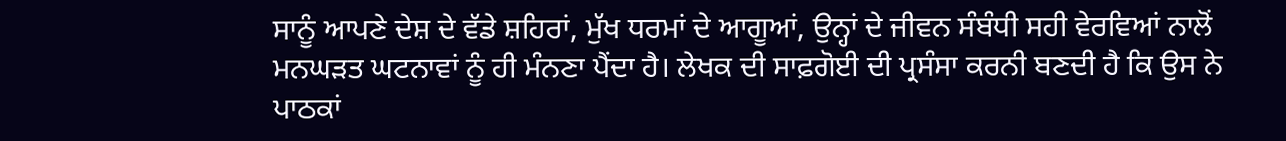ਸਾਨੂੰ ਆਪਣੇ ਦੇਸ਼ ਦੇ ਵੱਡੇ ਸ਼ਹਿਰਾਂ, ਮੁੱਖ ਧਰਮਾਂ ਦੇ ਆਗੂਆਂ, ਉਨ੍ਹਾਂ ਦੇ ਜੀਵਨ ਸੰਬੰਧੀ ਸਹੀ ਵੇਰਵਿਆਂ ਨਾਲੋਂ ਮਨਘੜਤ ਘਟਨਾਵਾਂ ਨੂੰ ਹੀ ਮੰਨਣਾ ਪੈਂਦਾ ਹੈ। ਲੇਖਕ ਦੀ ਸਾਫ਼ਗੋਈ ਦੀ ਪ੍ਰਸੰਸਾ ਕਰਨੀ ਬਣਦੀ ਹੈ ਕਿ ਉਸ ਨੇ ਪਾਠਕਾਂ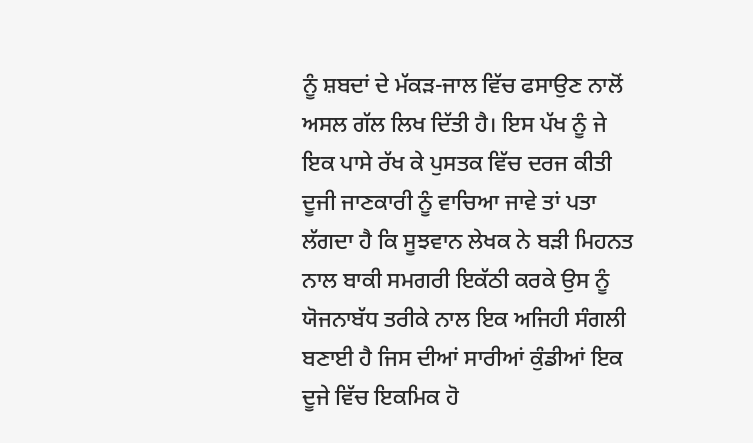ਨੂੰ ਸ਼ਬਦਾਂ ਦੇ ਮੱਕੜ-ਜਾਲ ਵਿੱਚ ਫਸਾਉਣ ਨਾਲੋਂ ਅਸਲ ਗੱਲ ਲਿਖ ਦਿੱਤੀ ਹੈ। ਇਸ ਪੱਖ ਨੂੰ ਜੇ ਇਕ ਪਾਸੇ ਰੱਖ ਕੇ ਪੁਸਤਕ ਵਿੱਚ ਦਰਜ ਕੀਤੀ ਦੂਜੀ ਜਾਣਕਾਰੀ ਨੂੰ ਵਾਚਿਆ ਜਾਵੇ ਤਾਂ ਪਤਾ ਲੱਗਦਾ ਹੈ ਕਿ ਸੂਝਵਾਨ ਲੇਖਕ ਨੇ ਬੜੀ ਮਿਹਨਤ ਨਾਲ ਬਾਕੀ ਸਮਗਰੀ ਇਕੱਠੀ ਕਰਕੇ ਉਸ ਨੂੰ ਯੋਜਨਾਬੱਧ ਤਰੀਕੇ ਨਾਲ ਇਕ ਅਜਿਹੀ ਸੰਗਲੀ ਬਣਾਈ ਹੈ ਜਿਸ ਦੀਆਂ ਸਾਰੀਆਂ ਕੁੰਡੀਆਂ ਇਕ ਦੂਜੇ ਵਿੱਚ ਇਕਮਿਕ ਹੋ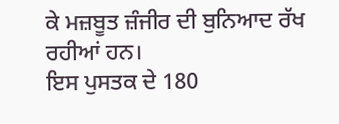ਕੇ ਮਜ਼ਬੂਤ ਜ਼ੰਜੀਰ ਦੀ ਬੁਨਿਆਦ ਰੱਖ ਰਹੀਆਂ ਹਨ।
ਇਸ ਪੁਸਤਕ ਦੇ 180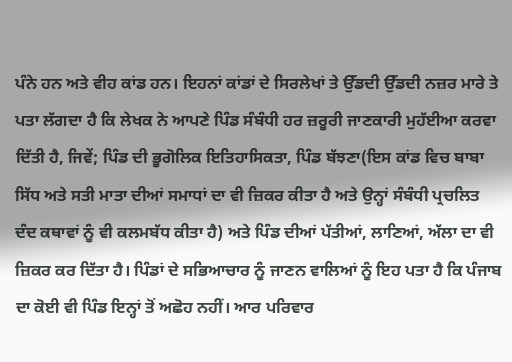ਪੰਨੇ ਹਨ ਅਤੇ ਵੀਹ ਕਾਂਡ ਹਨ। ਇਹਨਾਂ ਕਾਂਡਾਂ ਦੇ ਸਿਰਲੇਖਾਂ ਤੇ ਉੱਡਦੀ ਉੱਡਦੀ ਨਜ਼ਰ ਮਾਰੇ ਤੇ ਪਤਾ ਲੱਗਦਾ ਹੈ ਕਿ ਲੇਖਕ ਨੇ ਆਪਣੇ ਪਿੰਡ ਸੰਬੰਧੀ ਹਰ ਜ਼ਰੂਰੀ ਜਾਣਕਾਰੀ ਮੁਹੱਈਆ ਕਰਵਾ ਦਿੱਤੀ ਹੈ, ਜਿਵੇਂ; ਪਿੰਡ ਦੀ ਭੂਗੋਲਿਕ ਇਤਿਹਾਸਿਕਤਾ, ਪਿੰਡ ਬੱਝਣਾ(ਇਸ ਕਾਂਡ ਵਿਚ ਬਾਬਾ ਸਿੱਧ ਅਤੇ ਸਤੀ ਮਾਤਾ ਦੀਆਂ ਸਮਾਧਾਂ ਦਾ ਵੀ ਜ਼ਿਕਰ ਕੀਤਾ ਹੈ ਅਤੇ ਉਨ੍ਹਾਂ ਸੰਬੰਧੀ ਪ੍ਰਚਲਿਤ ਦੰਦ ਕਥਾਵਾਂ ਨੂੰ ਵੀ ਕਲਮਬੱਧ ਕੀਤਾ ਹੈ) ਅਤੇ ਪਿੰਡ ਦੀਆਂ ਪੱਤੀਆਂ, ਲਾਣਿਆਂ, ਅੱਲਾ ਦਾ ਵੀ ਜ਼ਿਕਰ ਕਰ ਦਿੱਤਾ ਹੈ। ਪਿੰਡਾਂ ਦੇ ਸਭਿਆਚਾਰ ਨੂੰ ਜਾਣਨ ਵਾਲਿਆਂ ਨੂੰ ਇਹ ਪਤਾ ਹੈ ਕਿ ਪੰਜਾਬ ਦਾ ਕੋਈ ਵੀ ਪਿੰਡ ਇਨ੍ਹਾਂ ਤੋਂ ਅਛੋਹ ਨਹੀਂ। ਆਰ ਪਰਿਵਾਰ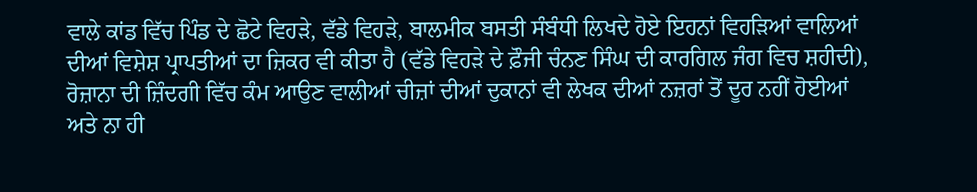ਵਾਲੇ ਕਾਂਡ ਵਿੱਚ ਪਿੰਡ ਦੇ ਛੋਟੇ ਵਿਹੜੇ, ਵੱਡੇ ਵਿਹੜੇ, ਬਾਲਮੀਕ ਬਸਤੀ ਸੰਬੰਧੀ ਲਿਖਦੇ ਹੋਏ ਇਹਨਾਂ ਵਿਹੜਿਆਂ ਵਾਲਿਆਂ ਦੀਆਂ ਵਿਸ਼ੇਸ਼ ਪ੍ਰਾਪਤੀਆਂ ਦਾ ਜ਼ਿਕਰ ਵੀ ਕੀਤਾ ਹੈ (ਵੱਡੇ ਵਿਹੜੇ ਦੇ ਫ਼ੌਜੀ ਚੰਨਣ ਸਿੰਘ ਦੀ ਕਾਰਗਿਲ ਜੰਗ ਵਿਚ ਸ਼ਹੀਦੀ), ਰੋਜ਼ਾਨਾ ਦੀ ਜ਼ਿੰਦਗੀ ਵਿੱਚ ਕੰਮ ਆਉਣ ਵਾਲੀਆਂ ਚੀਜ਼ਾਂ ਦੀਆਂ ਦੁਕਾਨਾਂ ਵੀ ਲੇਖਕ ਦੀਆਂ ਨਜ਼ਰਾਂ ਤੋਂ ਦੂਰ ਨਹੀਂ ਹੋਈਆਂ ਅਤੇ ਨਾ ਹੀ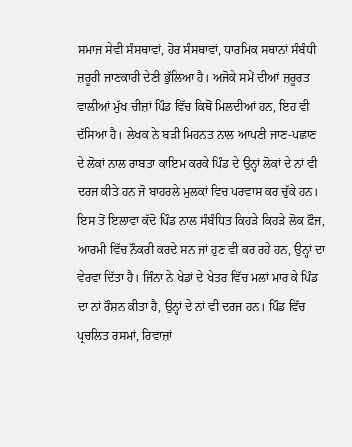ਸਮਾਜ ਸੇਵੀ ਸੰਸਥਾਵਾਂ, ਹੋਰ ਸੰਸਥਾਵਾਂ, ਧਾਰਮਿਕ ਸਥਾਨਾਂ ਸੰਬੰਧੀ ਜ਼ਰੂਰੀ ਜਾਣਕਾਰੀ ਦੇਣੀ ਭੁੱਲਿਆ ਹੈ। ਅਜੋਕੇ ਸਮੇਂ ਦੀਆਂ ਜ਼ਰੂਰਤ ਵਾਲੀਆਂ ਮੁੱਖ ਚੀਜ਼ਾਂ ਪਿੰਡ ਵਿੱਚ ਕਿਥੋਂ ਮਿਲਦੀਆਂ ਹਨ, ਇਹ ਵੀ ਦੱਸਿਆ ਹੈ। ਲੇਖਕ ਨੇ ਬੜੀ ਮਿਹਨਤ ਨਾਲ ਆਪਣੀ ਜਾਣ-ਪਛਾਣ ਦੇ ਲੋਕਾਂ ਨਾਲ ਰਾਬਤਾ ਕਾਇਮ ਕਰਕੇ ਪਿੰਡ ਦੇ ਉਨ੍ਹਾਂ ਲੋਕਾਂ ਦੇ ਨਾਂ ਵੀ ਦਰਜ ਕੀਤੇ ਹਨ ਜੋ ਬਾਹਰਲੇ ਮੁਲਕਾਂ ਵਿਚ ਪਰਵਾਸ ਕਰ ਚੁੱਕੇ ਹਨ। ਇਸ ਤੋਂ ਇਲਾਵਾ ਕੱਦੋ ਪਿੰਡ ਨਾਲ ਸੰਬੰਧਿਤ ਕਿਹੜੇ ਕਿਹੜੇ ਲੋਕ ਫ਼ੌਜ, ਆਰਮੀ ਵਿੱਚ ਨੌਕਰੀ ਕਰਦੇ ਸਨ ਜਾਂ ਹੁਣ ਵੀ ਕਰ ਰਹੇ ਹਨ, ਉਨ੍ਹਾਂ ਦਾ ਵੇਰਵਾ ਦਿੱਤਾ ਹੈ। ਜਿੰਨਾ ਨੇ ਖੇਡਾਂ ਦੇ ਖੇਤਰ ਵਿੱਚ ਮਲਾਂ ਮਾਰ ਕੇ ਪਿੰਡ ਦਾ ਨਾਂ ਰੌਸ਼ਨ ਕੀਤਾ ਹੈ, ਉਨ੍ਹਾਂ ਦੇ ਨਾਂ ਵੀ ਦਰਜ ਹਨ। ਪਿੰਡ ਵਿੱਚ ਪ੍ਰਚਲਿਤ ਰਸਮਾਂ, ਰਿਵਾਜ਼ਾਂ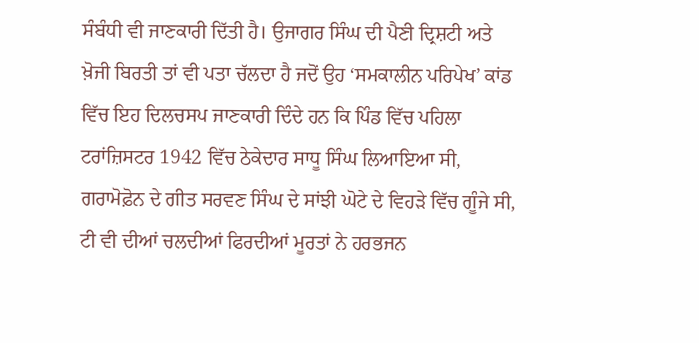ਸੰਬੰਧੀ ਵੀ ਜਾਣਕਾਰੀ ਦਿੱਤੀ ਹੈ। ਉਜਾਗਰ ਸਿੰਘ ਦੀ ਪੈਣੀ ਦ੍ਰਿਸ਼ਟੀ ਅਤੇ ਖ਼ੋਜੀ ਬਿਰਤੀ ਤਾਂ ਵੀ ਪਤਾ ਚੱਲਦਾ ਹੈ ਜਦੋਂ ਉਹ ‘ਸਮਕਾਲੀਨ ਪਰਿਪੇਖ’ ਕਾਂਡ ਵਿੱਚ ਇਹ ਦਿਲਚਸਪ ਜਾਣਕਾਰੀ ਦਿੰਦੇ ਹਨ ਕਿ ਪਿੰਡ ਵਿੱਚ ਪਹਿਲਾ ਟਰਾਂਜ਼ਿਸਟਰ 1942 ਵਿੱਚ ਠੇਕੇਦਾਰ ਸਾਧੂ ਸਿੰਘ ਲਿਆਇਆ ਸੀ, ਗਰਾਮੋਫ਼ੋਨ ਦੇ ਗੀਤ ਸਰਵਣ ਸਿੰਘ ਦੇ ਸਾਂਝੀ ਘੋਟੇ ਦੇ ਵਿਹੜੇ ਵਿੱਚ ਗੂੰਜੇ ਸੀ, ਟੀ ਵੀ ਦੀਆਂ ਚਲਦੀਆਂ ਫਿਰਦੀਆਂ ਮੂਰਤਾਂ ਨੇ ਹਰਭਜਨ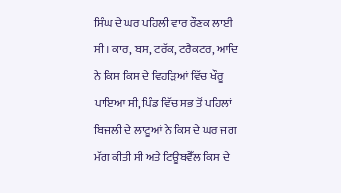ਸਿੰਘ ਦੇ ਘਰ ਪਹਿਲੀ ਵਾਰ ਰੌਣਕ ਲਾਈ ਸੀ। ਕਾਰ, ਬਸ, ਟਰੱਕ, ਟਰੈਕਟਰ, ਆਦਿ ਨੇ ਕਿਸ ਕਿਸ ਦੇ ਵਿਹੜਿਆਂ ਵਿੱਚ ਖੌਰੂ ਪਾਇਆ ਸੀ, ਪਿੰਡ ਵਿੱਚ ਸਭ ਤੋਂ ਪਹਿਲਾਂ ਬਿਜਲੀ ਦੇ ਲਾਟੂਆਂ ਨੇ ਕਿਸ ਦੇ ਘਰ ਜਗ ਮੱਗ ਕੀਤੀ ਸੀ ਅਤੇ ਟਿਊਬਵੈੱਲ ਕਿਸ ਦੇ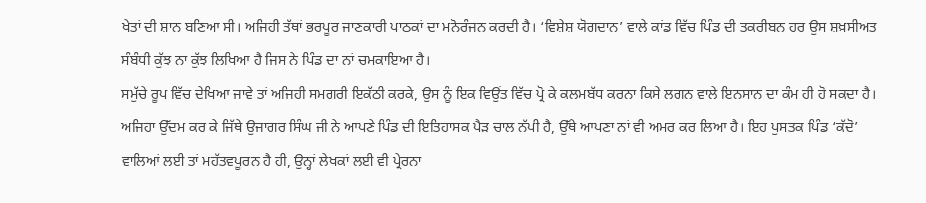ਖੇਤਾਂ ਦੀ ਸ਼ਾਨ ਬਣਿਆ ਸੀ। ਅਜਿਹੀ ਤੱਥਾਂ ਭਰਪੂਰ ਜਾਣਕਾਰੀ ਪਾਠਕਾਂ ਦਾ ਮਨੋਰੰਜਨ ਕਰਦੀ ਹੈ। ‘ਵਿਸ਼ੇਸ਼ ਯੋਗਦਾਨ’ ਵਾਲੇ ਕਾਂਡ ਵਿੱਚ ਪਿੰਡ ਦੀ ਤਕਰੀਬਨ ਹਰ ਉਸ ਸ਼ਖ਼ਸੀਅਤ ਸੰਬੰਧੀ ਕੁੱਝ ਨਾ ਕੁੱਝ ਲਿਖਿਆ ਹੈ ਜਿਸ ਨੇ ਪਿੰਡ ਦਾ ਨਾਂ ਚਮਕਾਇਆ ਹੈ।
ਸਮੁੱਚੇ ਰੂਪ ਵਿੱਚ ਦੇਖਿਆ ਜਾਵੇ ਤਾਂ ਅਜਿਹੀ ਸਮਗਰੀ ਇਕੱਠੀ ਕਰਕੇ, ਉਸ ਨੂੰ ਇਕ ਵਿਉਂਤ ਵਿੱਚ ਪ੍ਰੋ ਕੇ ਕਲਮਬੱਧ ਕਰਨਾ ਕਿਸੇ ਲਗਨ ਵਾਲੇ ਇਨਸਾਨ ਦਾ ਕੰਮ ਹੀ ਹੋ ਸਕਦਾ ਹੈ। ਅਜਿਹਾ ਉੱਦਮ ਕਰ ਕੇ ਜਿੱਥੇ ਉਜਾਗਰ ਸਿੰਘ ਜੀ ਨੇ ਆਪਣੇ ਪਿੰਡ ਦੀ ਇਤਿਹਾਸਕ ਪੈੜ ਚਾਲ ਨੱਪੀ ਹੈ, ਉੱਥੇ ਆਪਣਾ ਨਾਂ ਵੀ ਅਮਰ ਕਰ ਲਿਆ ਹੈ। ਇਹ ਪੁਸਤਕ ਪਿੰਡ ‘ਕੱਦੋ’ ਵਾਲਿਆਂ ਲਈ ਤਾਂ ਮਹੱਤਵਪੂਰਨ ਹੈ ਹੀ, ਉਨ੍ਹਾਂ ਲੇਖਕਾਂ ਲਈ ਵੀ ਪ੍ਰੇਰਨਾ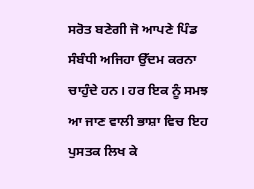ਸਰੋਤ ਬਣੇਗੀ ਜੋ ਆਪਣੇ ਪਿੰਡ ਸੰਬੰਧੀ ਅਜਿਹਾ ਉੱਦਮ ਕਰਨਾ ਚਾਹੁੰਦੇ ਹਨ। ਹਰ ਇਕ ਨੂੰ ਸਮਝ ਆ ਜਾਣ ਵਾਲੀ ਭਾਸ਼ਾ ਵਿਚ ਇਹ ਪੁਸਤਕ ਲਿਖ ਕੇ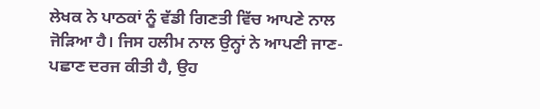ਲੇਖਕ ਨੇ ਪਾਠਕਾਂ ਨੂੰ ਵੱਡੀ ਗਿਣਤੀ ਵਿੱਚ ਆਪਣੇ ਨਾਲ ਜੋੜਿਆ ਹੈ। ਜਿਸ ਹਲੀਮ ਨਾਲ ਉਨ੍ਹਾਂ ਨੇ ਆਪਣੀ ਜਾਣ-ਪਛਾਣ ਦਰਜ ਕੀਤੀ ਹੈ, ਉਹ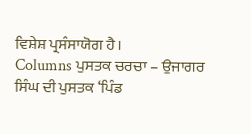ਵਿਸ਼ੇਸ਼ ਪ੍ਰਸੰਸਾਯੋਗ ਹੈ।
Columns ਪੁਸਤਕ ਚਰਚਾ – ਉਜਾਗਰ ਸਿੰਘ ਦੀ ਪੁਸਤਕ ‘ਪਿੰਡ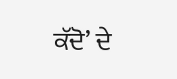ਕੱਦੋ’ ਦੇ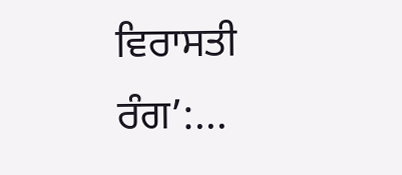ਵਿਰਾਸਤੀ ਰੰਗ’:...